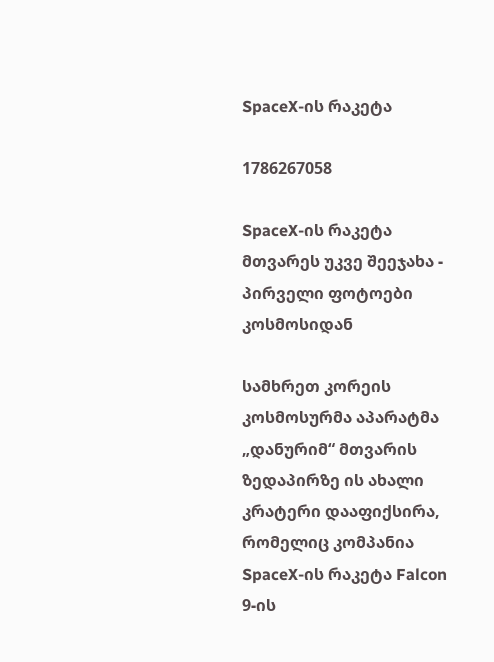SpaceX-ის რაკეტა

1786267058

SpaceX-ის რაკეტა მთვარეს უკვე შეეჯახა - პირველი ფოტოები კოსმოსიდან

სამხრეთ კორეის კოსმოსურმა აპარატმა „დანურიმ“ მთვარის ზედაპირზე ის ახალი კრატერი დააფიქსირა, რომელიც კომპანია SpaceX-ის რაკეტა Falcon 9-ის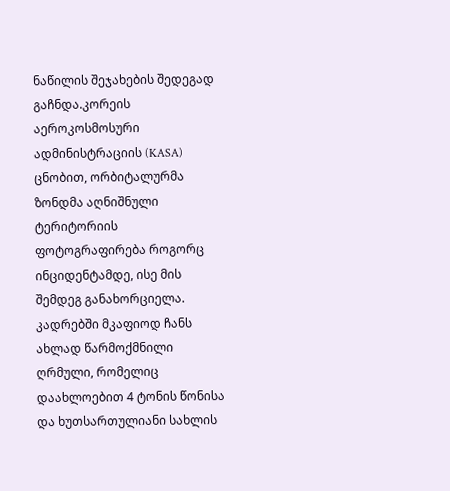ნაწილის შეჯახების შედეგად გაჩნდა.კორეის აეროკოსმოსური ადმინისტრაციის (KASA) ცნობით, ორბიტალურმა ზონდმა აღნიშნული ტერიტორიის ფოტოგრაფირება როგორც ინციდენტამდე, ისე მის შემდეგ განახორციელა. კადრებში მკაფიოდ ჩანს ახლად წარმოქმნილი ღრმული, რომელიც დაახლოებით 4 ტონის წონისა და ხუთსართულიანი სახლის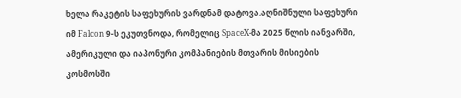ხელა რაკეტის საფეხურის ვარდნამ დატოვა.აღნიშნული საფეხური იმ Falcon 9-ს ეკუთვნოდა, რომელიც SpaceX-მა 2025 წლის იანვარში, ამერიკული და იაპონური კომპანიების მთვარის მისიების კოსმოსში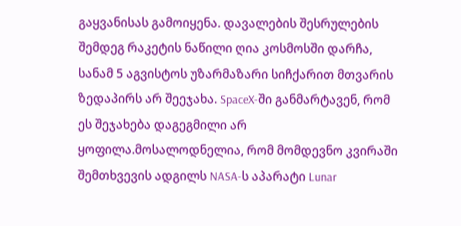გაყვანისას გამოიყენა. დავალების შესრულების შემდეგ რაკეტის ნაწილი ღია კოსმოსში დარჩა, სანამ 5 აგვისტოს უზარმაზარი სიჩქარით მთვარის ზედაპირს არ შეეჯახა. SpaceX-ში განმარტავენ, რომ ეს შეჯახება დაგეგმილი არ ყოფილა.მოსალოდნელია, რომ მომდევნო კვირაში შემთხვევის ადგილს NASA-ს აპარატი Lunar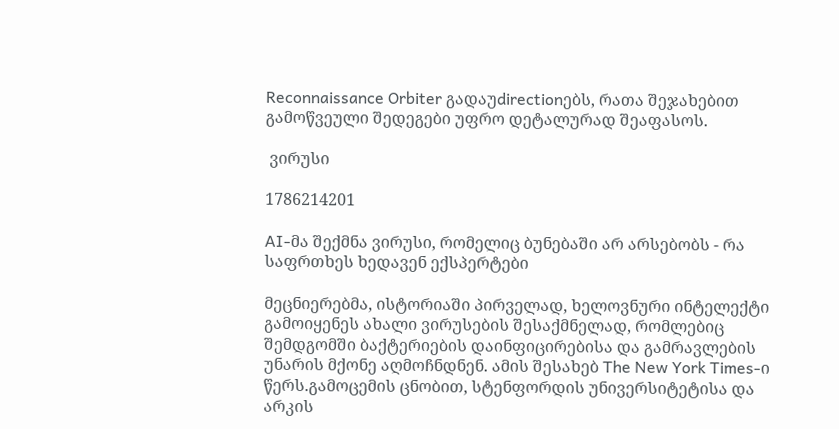Reconnaissance Orbiter გადაუdirectionებს, რათა შეჯახებით გამოწვეული შედეგები უფრო დეტალურად შეაფასოს.

 ვირუსი

1786214201

AI-მა შექმნა ვირუსი, რომელიც ბუნებაში არ არსებობს - რა საფრთხეს ხედავენ ექსპერტები

მეცნიერებმა, ისტორიაში პირველად, ხელოვნური ინტელექტი გამოიყენეს ახალი ვირუსების შესაქმნელად, რომლებიც შემდგომში ბაქტერიების დაინფიცირებისა და გამრავლების უნარის მქონე აღმოჩნდნენ. ამის შესახებ The New York Times-ი წერს.გამოცემის ცნობით, სტენფორდის უნივერსიტეტისა და არკის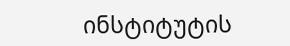ინსტიტუტის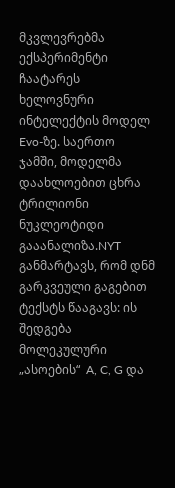მკვლევრებმა ექსპერიმენტი ჩაატარეს ხელოვნური ინტელექტის მოდელ Evo-ზე. საერთო ჯამში, მოდელმა დაახლოებით ცხრა ტრილიონი ნუკლეოტიდი გააანალიზა.NYT განმარტავს, რომ დნმ გარკვეული გაგებით ტექსტს წააგავს: ის შედგება მოლეკულური „ასოების“  A, C, G და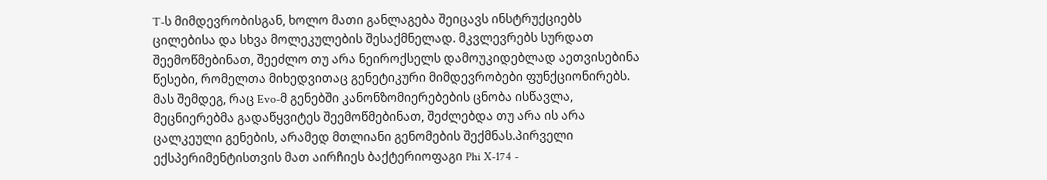T-ს მიმდევრობისგან, ხოლო მათი განლაგება შეიცავს ინსტრუქციებს ცილებისა და სხვა მოლეკულების შესაქმნელად. მკვლევრებს სურდათ შეემოწმებინათ, შეეძლო თუ არა ნეიროქსელს დამოუკიდებლად აეთვისებინა წესები, რომელთა მიხედვითაც გენეტიკური მიმდევრობები ფუნქციონირებს. მას შემდეგ, რაც Evo-მ გენებში კანონზომიერებების ცნობა ისწავლა, მეცნიერებმა გადაწყვიტეს შეემოწმებინათ, შეძლებდა თუ არა ის არა ცალკეული გენების, არამედ მთლიანი გენომების შექმნას.პირველი ექსპერიმენტისთვის მათ აირჩიეს ბაქტერიოფაგი Phi X-174 -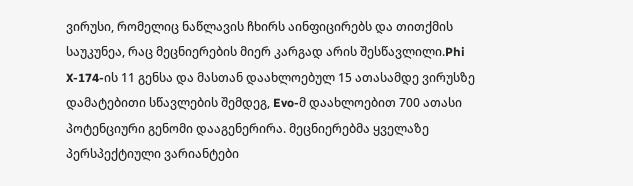ვირუსი, რომელიც ნაწლავის ჩხირს აინფიცირებს და თითქმის საუკუნეა, რაც მეცნიერების მიერ კარგად არის შესწავლილი.Phi X-174-ის 11 გენსა და მასთან დაახლოებულ 15 ათასამდე ვირუსზე დამატებითი სწავლების შემდეგ, Evo-მ დაახლოებით 700 ათასი პოტენციური გენომი დააგენერირა. მეცნიერებმა ყველაზე პერსპექტიული ვარიანტები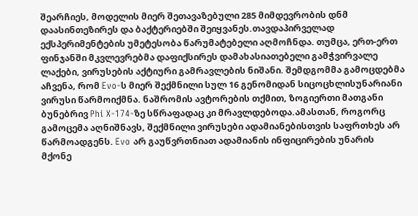შეარჩიეს, მოდელის მიერ შეთავაზებული 285 მიმდევრობის დნმ დაასინთეზირეს და ბაქტერიებში შეიყვანეს.თავდაპირველად ექსპერიმენტების უმეტესობა წარუმატებელი აღმოჩნდა. თუმცა, ერთ-ერთ ფინჯანში მკვლევრებმა დაფიქსირეს დამახასიათებელი გამჭვირვალე ლაქები, ვირუსების აქტიური გამრავლების ნიშანი. შემდგომმა გამოცდებმა აჩვენა, რომ Evo-ს მიერ შექმნილი სულ 16 გენომიდან სიცოცხლისუნარიანი ვირუსი წარმოიქმნა. ნაშრომის ავტორების თქმით, ზოგიერთი მათგანი ბუნებრივ Phi X-174-ზე სწრაფადაც კი მრავლდებოდა.ამასთან, როგორც გამოცემა აღნიშნავს, შექმნილი ვირუსები ადამიანებისთვის საფრთხეს არ წარმოადგენს. Evo არ გაუწვრთნიათ ადამიანის ინფიცირების უნარის მქონე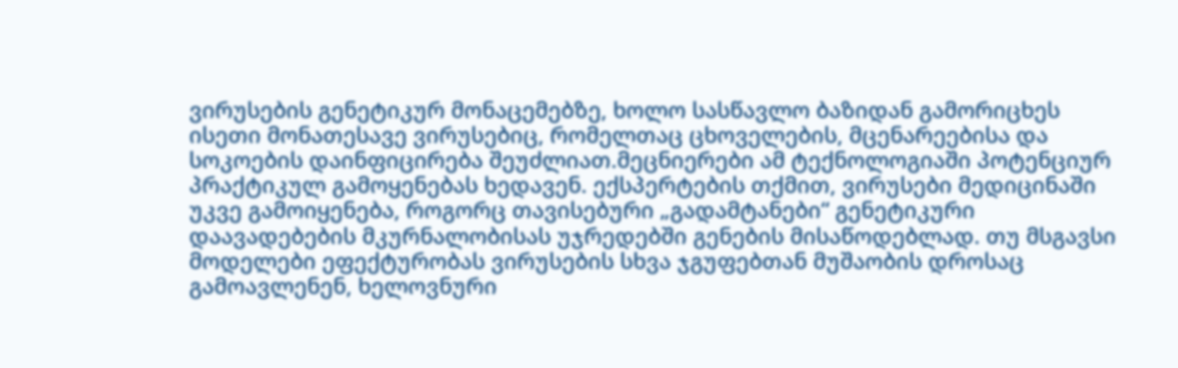ვირუსების გენეტიკურ მონაცემებზე, ხოლო სასწავლო ბაზიდან გამორიცხეს ისეთი მონათესავე ვირუსებიც, რომელთაც ცხოველების, მცენარეებისა და სოკოების დაინფიცირება შეუძლიათ.მეცნიერები ამ ტექნოლოგიაში პოტენციურ პრაქტიკულ გამოყენებას ხედავენ. ექსპერტების თქმით, ვირუსები მედიცინაში უკვე გამოიყენება, როგორც თავისებური „გადამტანები“ გენეტიკური დაავადებების მკურნალობისას უჯრედებში გენების მისაწოდებლად. თუ მსგავსი მოდელები ეფექტურობას ვირუსების სხვა ჯგუფებთან მუშაობის დროსაც გამოავლენენ, ხელოვნური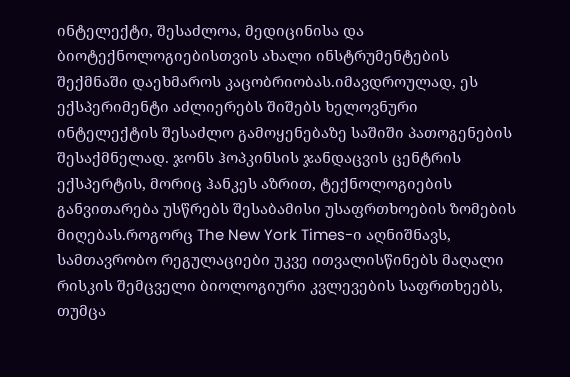ინტელექტი, შესაძლოა, მედიცინისა და ბიოტექნოლოგიებისთვის ახალი ინსტრუმენტების შექმნაში დაეხმაროს კაცობრიობას.იმავდროულად, ეს ექსპერიმენტი აძლიერებს შიშებს ხელოვნური ინტელექტის შესაძლო გამოყენებაზე საშიში პათოგენების შესაქმნელად. ჯონს ჰოპკინსის ჯანდაცვის ცენტრის ექსპერტის, მორიც ჰანკეს აზრით, ტექნოლოგიების განვითარება უსწრებს შესაბამისი უსაფრთხოების ზომების მიღებას.როგორც The New York Times-ი აღნიშნავს, სამთავრობო რეგულაციები უკვე ითვალისწინებს მაღალი რისკის შემცველი ბიოლოგიური კვლევების საფრთხეებს, თუმცა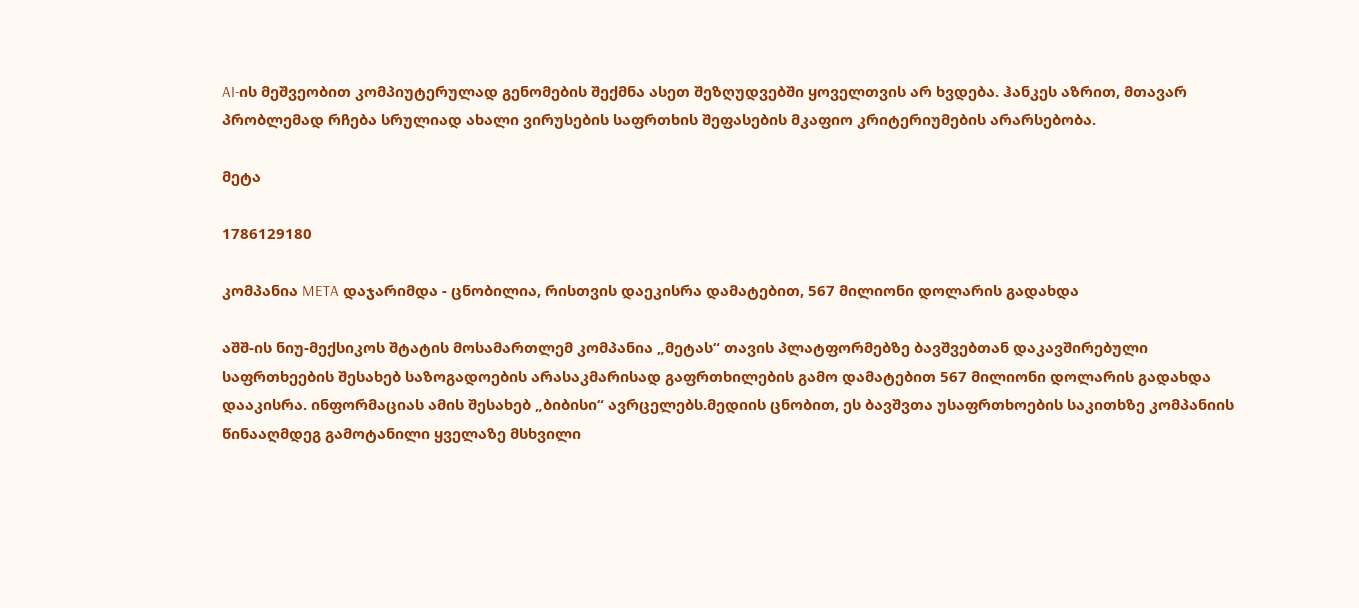AI-ის მეშვეობით კომპიუტერულად გენომების შექმნა ასეთ შეზღუდვებში ყოველთვის არ ხვდება. ჰანკეს აზრით, მთავარ პრობლემად რჩება სრულიად ახალი ვირუსების საფრთხის შეფასების მკაფიო კრიტერიუმების არარსებობა.

მეტა

1786129180

კომპანია META დაჯარიმდა - ცნობილია, რისთვის დაეკისრა დამატებით, 567 მილიონი დოლარის გადახდა

აშშ-ის ნიუ-მექსიკოს შტატის მოსამართლემ კომპანია „მეტას“ თავის პლატფორმებზე ბავშვებთან დაკავშირებული საფრთხეების შესახებ საზოგადოების არასაკმარისად გაფრთხილების გამო დამატებით 567 მილიონი დოლარის გადახდა დააკისრა. ინფორმაციას ამის შესახებ „ბიბისი“ ავრცელებს.მედიის ცნობით, ეს ბავშვთა უსაფრთხოების საკითხზე კომპანიის წინააღმდეგ გამოტანილი ყველაზე მსხვილი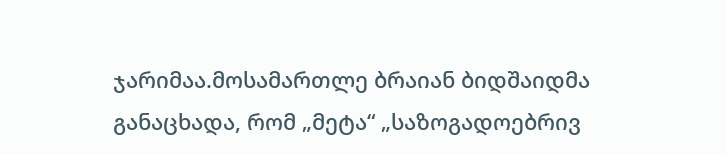ჯარიმაა.მოსამართლე ბრაიან ბიდშაიდმა განაცხადა, რომ „მეტა“ „საზოგადოებრივ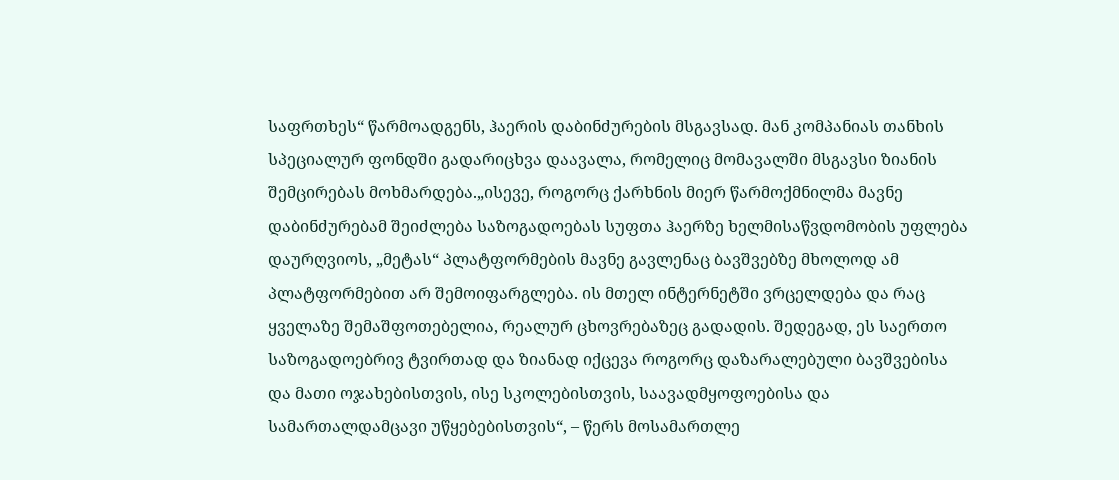საფრთხეს“ წარმოადგენს, ჰაერის დაბინძურების მსგავსად. მან კომპანიას თანხის სპეციალურ ფონდში გადარიცხვა დაავალა, რომელიც მომავალში მსგავსი ზიანის შემცირებას მოხმარდება.„ისევე, როგორც ქარხნის მიერ წარმოქმნილმა მავნე დაბინძურებამ შეიძლება საზოგადოებას სუფთა ჰაერზე ხელმისაწვდომობის უფლება დაურღვიოს, „მეტას“ პლატფორმების მავნე გავლენაც ბავშვებზე მხოლოდ ამ პლატფორმებით არ შემოიფარგლება. ის მთელ ინტერნეტში ვრცელდება და რაც ყველაზე შემაშფოთებელია, რეალურ ცხოვრებაზეც გადადის. შედეგად, ეს საერთო საზოგადოებრივ ტვირთად და ზიანად იქცევა როგორც დაზარალებული ბავშვებისა და მათი ოჯახებისთვის, ისე სკოლებისთვის, საავადმყოფოებისა და სამართალდამცავი უწყებებისთვის“, – წერს მოსამართლე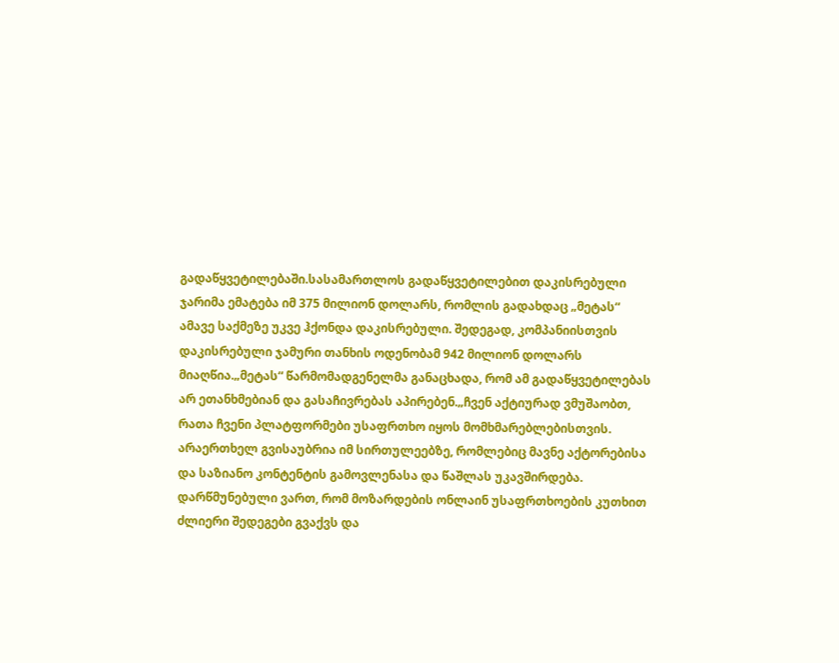გადაწყვეტილებაში.სასამართლოს გადაწყვეტილებით დაკისრებული ჯარიმა ემატება იმ 375 მილიონ დოლარს, რომლის გადახდაც „მეტას“ ამავე საქმეზე უკვე ჰქონდა დაკისრებული. შედეგად, კომპანიისთვის დაკისრებული ჯამური თანხის ოდენობამ 942 მილიონ დოლარს მიაღწია.„მეტას“ წარმომადგენელმა განაცხადა, რომ ამ გადაწყვეტილებას არ ეთანხმებიან და გასაჩივრებას აპირებენ.„ჩვენ აქტიურად ვმუშაობთ, რათა ჩვენი პლატფორმები უსაფრთხო იყოს მომხმარებლებისთვის. არაერთხელ გვისაუბრია იმ სირთულეებზე, რომლებიც მავნე აქტორებისა და საზიანო კონტენტის გამოვლენასა და წაშლას უკავშირდება. დარწმუნებული ვართ, რომ მოზარდების ონლაინ უსაფრთხოების კუთხით ძლიერი შედეგები გვაქვს და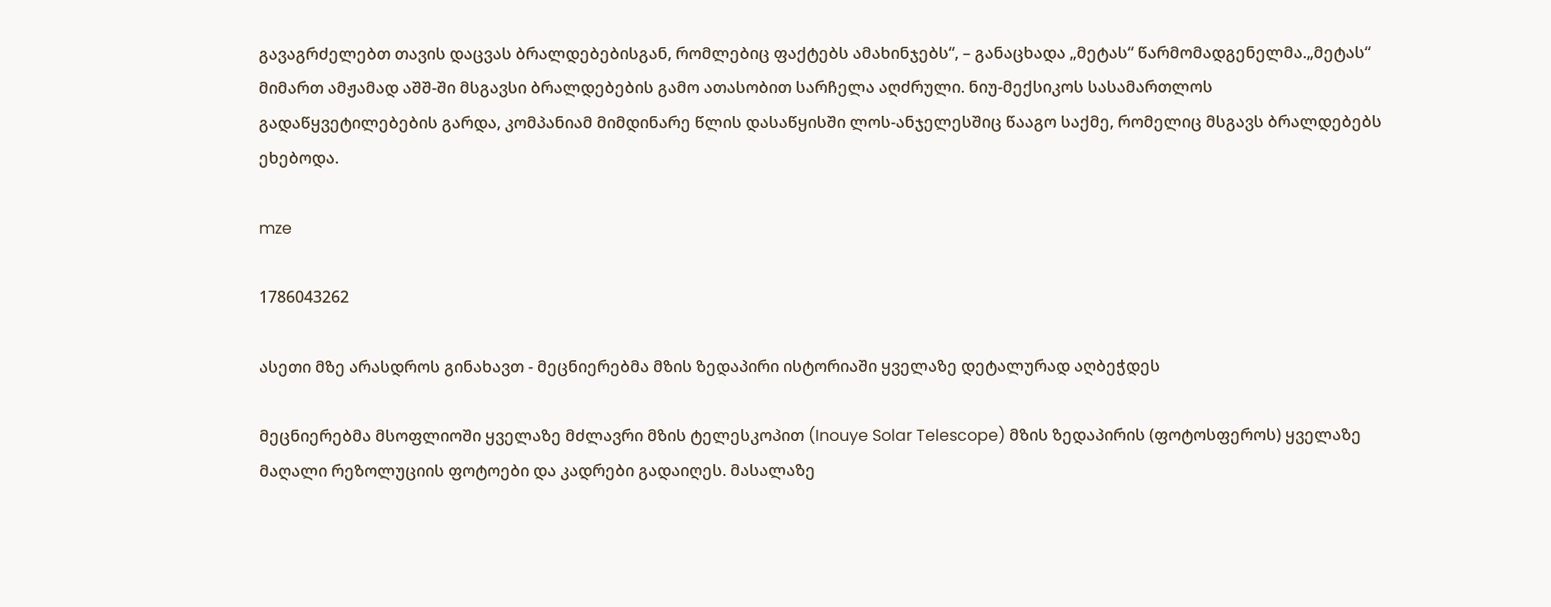გავაგრძელებთ თავის დაცვას ბრალდებებისგან, რომლებიც ფაქტებს ამახინჯებს“, – განაცხადა „მეტას“ წარმომადგენელმა.„მეტას“ მიმართ ამჟამად აშშ-ში მსგავსი ბრალდებების გამო ათასობით სარჩელა აღძრული. ნიუ-მექსიკოს სასამართლოს გადაწყვეტილებების გარდა, კომპანიამ მიმდინარე წლის დასაწყისში ლოს-ანჯელესშიც წააგო საქმე, რომელიც მსგავს ბრალდებებს ეხებოდა.

mze

1786043262

ასეთი მზე არასდროს გინახავთ - მეცნიერებმა მზის ზედაპირი ისტორიაში ყველაზე დეტალურად აღბეჭდეს

მეცნიერებმა მსოფლიოში ყველაზე მძლავრი მზის ტელესკოპით (Inouye Solar Telescope) მზის ზედაპირის (ფოტოსფეროს) ყველაზე მაღალი რეზოლუციის ფოტოები და კადრები გადაიღეს. მასალაზე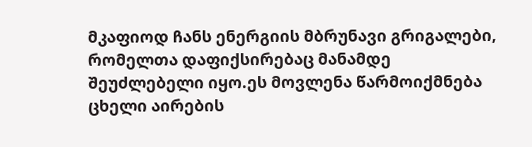მკაფიოდ ჩანს ენერგიის მბრუნავი გრიგალები, რომელთა დაფიქსირებაც მანამდე შეუძლებელი იყო.ეს მოვლენა წარმოიქმნება ცხელი აირების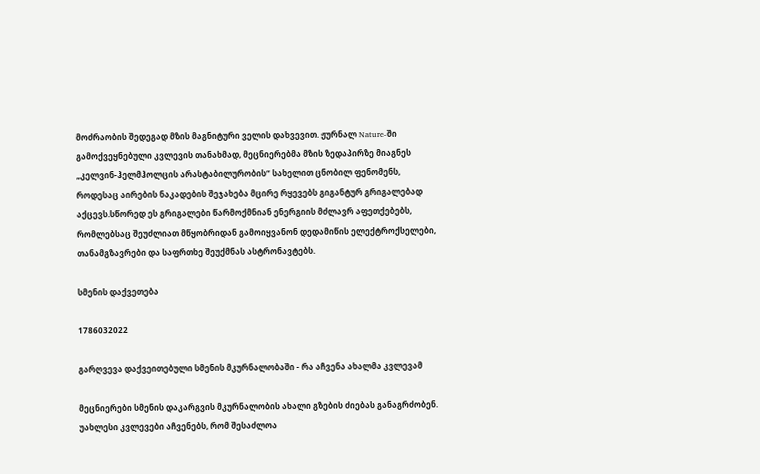მოძრაობის შედეგად მზის მაგნიტური ველის დახვევით. ჟურნალ Nature-ში გამოქვეყნებული კვლევის თანახმად, მეცნიერებმა მზის ზედაპირზე მიაგნეს „კელვინ-ჰელმჰოლცის არასტაბილურობის“ სახელით ცნობილ ფენომენს, როდესაც აირების ნაკადების შეჯახება მცირე რყევებს გიგანტურ გრიგალებად აქცევს.სწორედ ეს გრიგალები წარმოქმნიან ენერგიის მძლავრ აფეთქებებს, რომლებსაც შეუძლიათ მწყობრიდან გამოიყვანონ დედამიწის ელექტროქსელები, თანამგზავრები და საფრთხე შეუქმნას ასტრონავტებს.

სმენის დაქვეთება

1786032022

გარღვევა დაქვეითებული სმენის მკურნალობაში - რა აჩვენა ახალმა კვლევამ

მეცნიერები სმენის დაკარგვის მკურნალობის ახალი გზების ძიებას განაგრძობენ. უახლესი კვლევები აჩვენებს, რომ შესაძლოა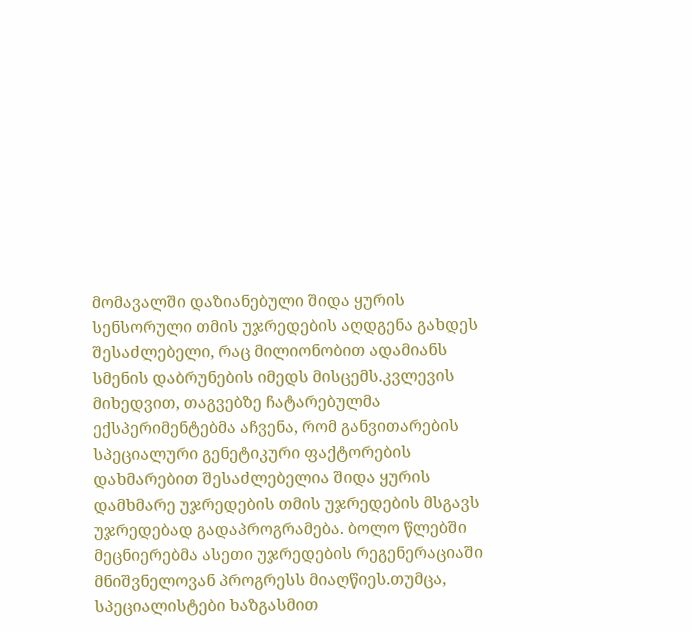მომავალში დაზიანებული შიდა ყურის სენსორული თმის უჯრედების აღდგენა გახდეს შესაძლებელი, რაც მილიონობით ადამიანს სმენის დაბრუნების იმედს მისცემს.კვლევის მიხედვით, თაგვებზე ჩატარებულმა ექსპერიმენტებმა აჩვენა, რომ განვითარების სპეციალური გენეტიკური ფაქტორების დახმარებით შესაძლებელია შიდა ყურის დამხმარე უჯრედების თმის უჯრედების მსგავს უჯრედებად გადაპროგრამება. ბოლო წლებში მეცნიერებმა ასეთი უჯრედების რეგენერაციაში მნიშვნელოვან პროგრესს მიაღწიეს.თუმცა, სპეციალისტები ხაზგასმით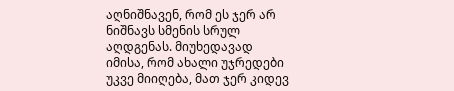აღნიშნავენ, რომ ეს ჯერ არ ნიშნავს სმენის სრულ აღდგენას. მიუხედავად იმისა, რომ ახალი უჯრედები უკვე მიიღება, მათ ჯერ კიდევ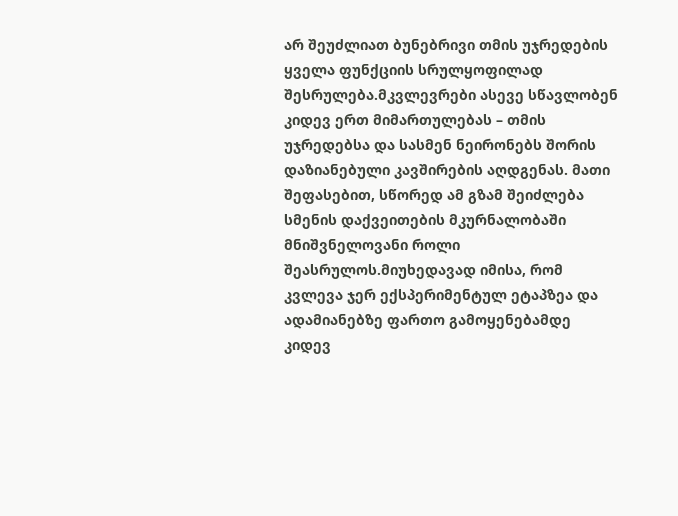არ შეუძლიათ ბუნებრივი თმის უჯრედების ყველა ფუნქციის სრულყოფილად შესრულება.მკვლევრები ასევე სწავლობენ კიდევ ერთ მიმართულებას – თმის უჯრედებსა და სასმენ ნეირონებს შორის დაზიანებული კავშირების აღდგენას. მათი შეფასებით, სწორედ ამ გზამ შეიძლება სმენის დაქვეითების მკურნალობაში მნიშვნელოვანი როლი შეასრულოს.მიუხედავად იმისა, რომ კვლევა ჯერ ექსპერიმენტულ ეტაპზეა და ადამიანებზე ფართო გამოყენებამდე კიდევ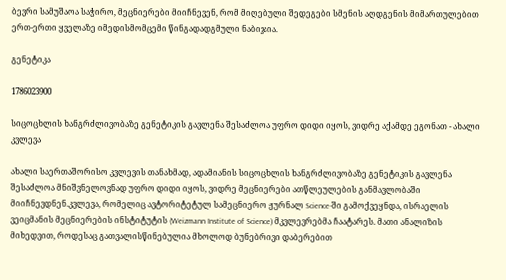ბევრი სამუშაოა საჭირო, მეცნიერები მიიჩნევენ, რომ მიღებული შედეგები სმენის აღდგენის მიმართულებით ერთ-ერთი ყველაზე იმედისმომცემი წინგადადგმული ნაბიჯია.

გენეტიკა

1786023900

სიცოცხლის ხანგრძლივობაზე გენეტიკის გავლენა შესაძლოა უფრო დიდი იყოს, ვიდრე აქამდე ეგონათ - ახალი კვლევა

ახალი საერთაშორისო კვლევის თანახმად, ადამიანის სიცოცხლის ხანგრძლივობაზე გენეტიკის გავლენა შესაძლოა მნიშვნელოვნად უფრო დიდი იყოს, ვიდრე მეცნიერები ათწლეულების განმავლობაში მიიჩნევდნენ.კვლევა, რომელიც ავტორიტეტულ სამეცნიერო ჟურნალ Science-ში გამოქვეყნდა, ისრაელის ვეიცმანის მეცნიერების ინსტიტუტის (Weizmann Institute of Science) მკვლევრებმა ჩაატარეს. მათი ანალიზის მიხედვით, როდესაც გათვალისწინებულია მხოლოდ ბუნებრივი დაბერებით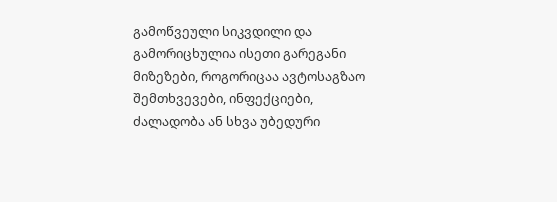გამოწვეული სიკვდილი და გამორიცხულია ისეთი გარეგანი მიზეზები, როგორიცაა ავტოსაგზაო შემთხვევები, ინფექციები, ძალადობა ან სხვა უბედური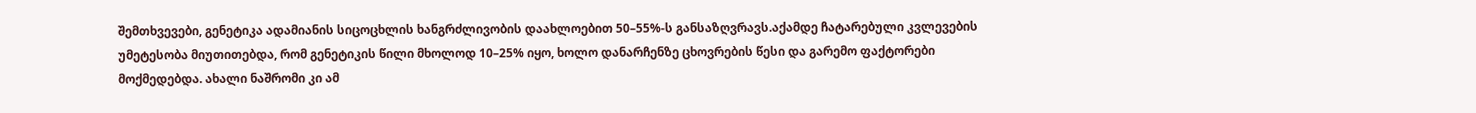შემთხვევები, გენეტიკა ადამიანის სიცოცხლის ხანგრძლივობის დაახლოებით 50–55%-ს განსაზღვრავს.აქამდე ჩატარებული კვლევების უმეტესობა მიუთითებდა, რომ გენეტიკის წილი მხოლოდ 10–25% იყო, ხოლო დანარჩენზე ცხოვრების წესი და გარემო ფაქტორები მოქმედებდა. ახალი ნაშრომი კი ამ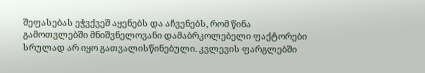შეფასებას ეჭვქვეშ აყენებს და აჩვენებს, რომ წინა გამოთვლებში მნიშვნელოვანი დამაბრკოლებელი ფაქტორები სრულად არ იყო გათვალისწინებული. კვლევის ფარგლებში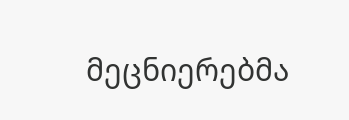მეცნიერებმა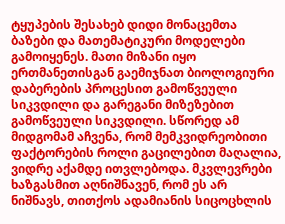ტყუპების შესახებ დიდი მონაცემთა ბაზები და მათემატიკური მოდელები გამოიყენეს. მათი მიზანი იყო ერთმანეთისგან გაემიჯნათ ბიოლოგიური დაბერების პროცესით გამოწვეული სიკვდილი და გარეგანი მიზეზებით გამოწვეული სიკვდილი. სწორედ ამ მიდგომამ აჩვენა, რომ მემკვიდრეობითი ფაქტორების როლი გაცილებით მაღალია, ვიდრე აქამდე ითვლებოდა. მკვლევრები ხაზგასმით აღნიშნავენ, რომ ეს არ ნიშნავს, თითქოს ადამიანის სიცოცხლის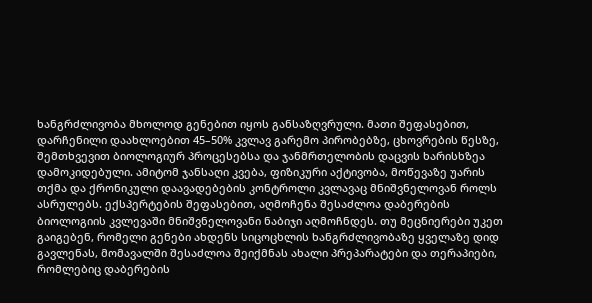ხანგრძლივობა მხოლოდ გენებით იყოს განსაზღვრული. მათი შეფასებით, დარჩენილი დაახლოებით 45–50% კვლავ გარემო პირობებზე, ცხოვრების წესზე, შემთხვევით ბიოლოგიურ პროცესებსა და ჯანმრთელობის დაცვის ხარისხზეა დამოკიდებული. ამიტომ ჯანსაღი კვება, ფიზიკური აქტივობა, მოწევაზე უარის თქმა და ქრონიკული დაავადებების კონტროლი კვლავაც მნიშვნელოვან როლს ასრულებს. ექსპერტების შეფასებით, აღმოჩენა შესაძლოა დაბერების ბიოლოგიის კვლევაში მნიშვნელოვანი ნაბიჯი აღმოჩნდეს. თუ მეცნიერები უკეთ გაიგებენ, რომელი გენები ახდენს სიცოცხლის ხანგრძლივობაზე ყველაზე დიდ გავლენას, მომავალში შესაძლოა შეიქმნას ახალი პრეპარატები და თერაპიები, რომლებიც დაბერების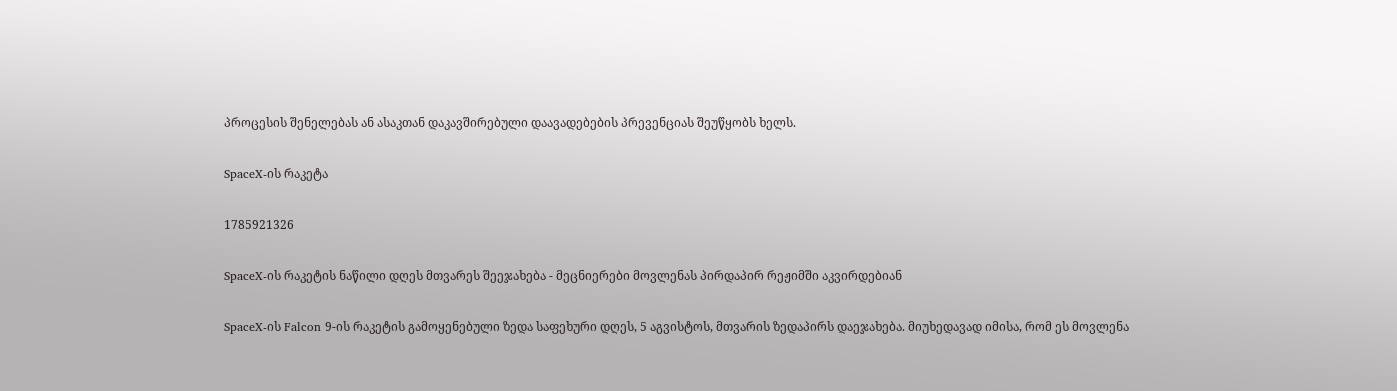პროცესის შენელებას ან ასაკთან დაკავშირებული დაავადებების პრევენციას შეუწყობს ხელს.

SpaceX-ის რაკეტა

1785921326

SpaceX-ის რაკეტის ნაწილი დღეს მთვარეს შეეჯახება - მეცნიერები მოვლენას პირდაპირ რეჟიმში აკვირდებიან

SpaceX-ის Falcon 9-ის რაკეტის გამოყენებული ზედა საფეხური დღეს, 5 აგვისტოს, მთვარის ზედაპირს დაეჯახება. მიუხედავად იმისა, რომ ეს მოვლენა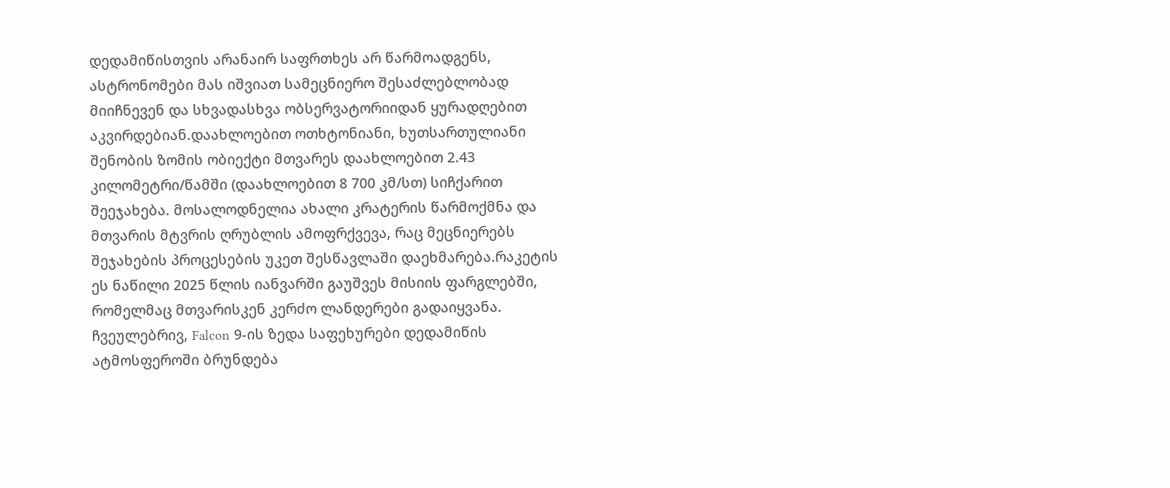დედამიწისთვის არანაირ საფრთხეს არ წარმოადგენს, ასტრონომები მას იშვიათ სამეცნიერო შესაძლებლობად მიიჩნევენ და სხვადასხვა ობსერვატორიიდან ყურადღებით აკვირდებიან.დაახლოებით ოთხტონიანი, ხუთსართულიანი შენობის ზომის ობიექტი მთვარეს დაახლოებით 2.43 კილომეტრი/წამში (დაახლოებით 8 700 კმ/სთ) სიჩქარით შეეჯახება. მოსალოდნელია ახალი კრატერის წარმოქმნა და მთვარის მტვრის ღრუბლის ამოფრქვევა, რაც მეცნიერებს შეჯახების პროცესების უკეთ შესწავლაში დაეხმარება.რაკეტის ეს ნაწილი 2025 წლის იანვარში გაუშვეს მისიის ფარგლებში, რომელმაც მთვარისკენ კერძო ლანდერები გადაიყვანა. ჩვეულებრივ, Falcon 9-ის ზედა საფეხურები დედამიწის ატმოსფეროში ბრუნდება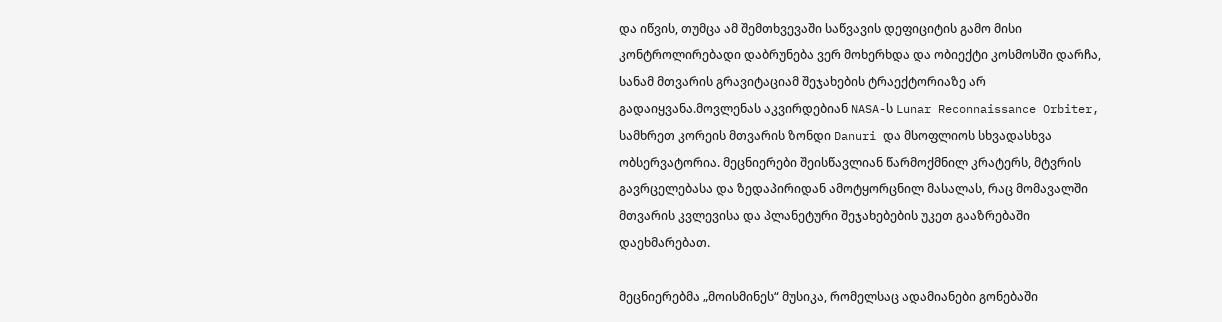და იწვის, თუმცა ამ შემთხვევაში საწვავის დეფიციტის გამო მისი კონტროლირებადი დაბრუნება ვერ მოხერხდა და ობიექტი კოსმოსში დარჩა, სანამ მთვარის გრავიტაციამ შეჯახების ტრაექტორიაზე არ გადაიყვანა.მოვლენას აკვირდებიან NASA-ს Lunar Reconnaissance Orbiter, სამხრეთ კორეის მთვარის ზონდი Danuri და მსოფლიოს სხვადასხვა ობსერვატორია. მეცნიერები შეისწავლიან წარმოქმნილ კრატერს, მტვრის გავრცელებასა და ზედაპირიდან ამოტყორცნილ მასალას, რაც მომავალში მთვარის კვლევისა და პლანეტური შეჯახებების უკეთ გააზრებაში დაეხმარებათ.

მეცნიერებმა „მოისმინეს“ მუსიკა, რომელსაც ადამიანები გონებაში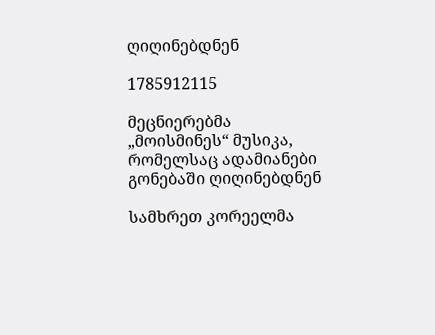ღიღინებდნენ

1785912115

მეცნიერებმა „მოისმინეს“ მუსიკა, რომელსაც ადამიანები გონებაში ღიღინებდნენ

სამხრეთ კორეელმა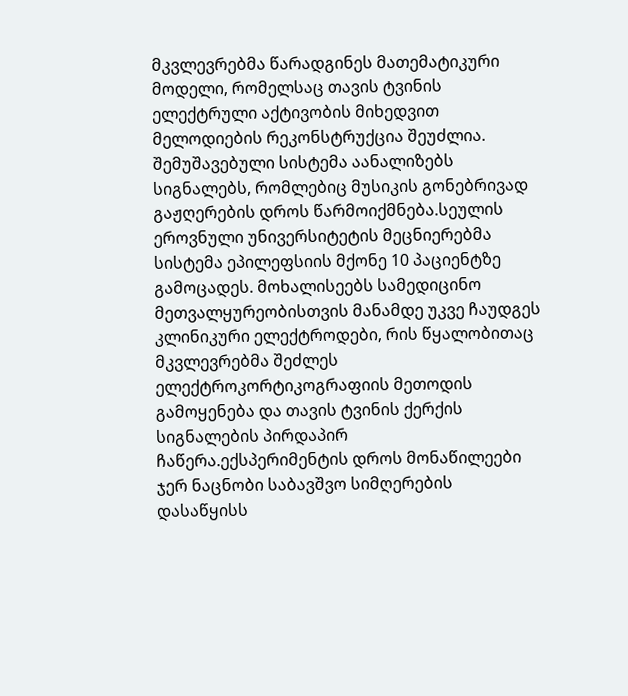მკვლევრებმა წარადგინეს მათემატიკური მოდელი, რომელსაც თავის ტვინის ელექტრული აქტივობის მიხედვით მელოდიების რეკონსტრუქცია შეუძლია. შემუშავებული სისტემა აანალიზებს სიგნალებს, რომლებიც მუსიკის გონებრივად გაჟღერების დროს წარმოიქმნება.სეულის ეროვნული უნივერსიტეტის მეცნიერებმა სისტემა ეპილეფსიის მქონე 10 პაციენტზე გამოცადეს. მოხალისეებს სამედიცინო მეთვალყურეობისთვის მანამდე უკვე ჩაუდგეს კლინიკური ელექტროდები, რის წყალობითაც მკვლევრებმა შეძლეს ელექტროკორტიკოგრაფიის მეთოდის გამოყენება და თავის ტვინის ქერქის სიგნალების პირდაპირ ჩაწერა.ექსპერიმენტის დროს მონაწილეები ჯერ ნაცნობი საბავშვო სიმღერების დასაწყისს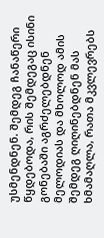უსმენდნენ. შემდეგ ჩანაწერი წყდებოდა, რის შემდეგაც ისინი გონებაში აგრძელებდნენ მელოდიას და მხოლოდ ამის შემდეგ ღიღინებდნენ მას ხმამაღლა, რათა მკვლევრებს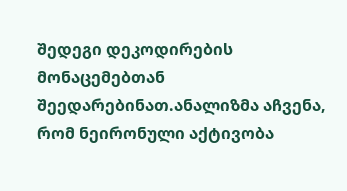შედეგი დეკოდირების მონაცემებთან შეედარებინათ.ანალიზმა აჩვენა, რომ ნეირონული აქტივობა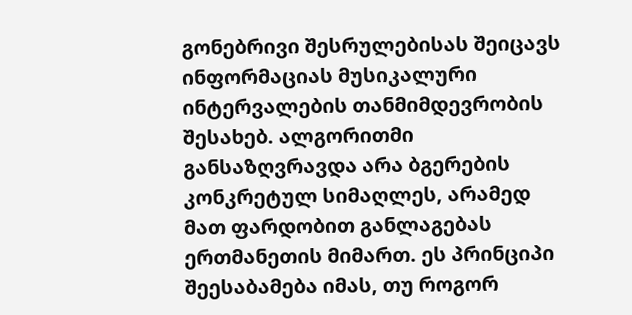გონებრივი შესრულებისას შეიცავს ინფორმაციას მუსიკალური ინტერვალების თანმიმდევრობის შესახებ. ალგორითმი განსაზღვრავდა არა ბგერების კონკრეტულ სიმაღლეს, არამედ მათ ფარდობით განლაგებას ერთმანეთის მიმართ. ეს პრინციპი შეესაბამება იმას, თუ როგორ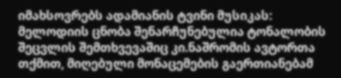იმახსოვრებს ადამიანის ტვინი მუსიკას: მელოდიის ცნობა შენარჩუნებულია ტონალობის შეცვლის შემთხვევაშიც კი.ნაშრომის ავტორთა თქმით, მიღებული მონაცემების გაერთიანებამ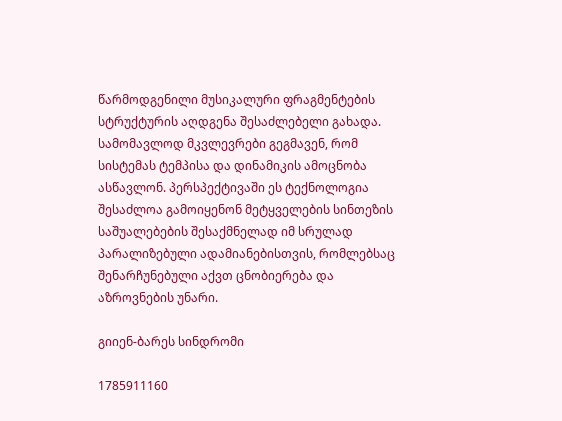წარმოდგენილი მუსიკალური ფრაგმენტების სტრუქტურის აღდგენა შესაძლებელი გახადა. სამომავლოდ მკვლევრები გეგმავენ, რომ სისტემას ტემპისა და დინამიკის ამოცნობა ასწავლონ. პერსპექტივაში ეს ტექნოლოგია შესაძლოა გამოიყენონ მეტყველების სინთეზის საშუალებების შესაქმნელად იმ სრულად პარალიზებული ადამიანებისთვის, რომლებსაც შენარჩუნებული აქვთ ცნობიერება და აზროვნების უნარი.

გიიენ-ბარეს სინდრომი

1785911160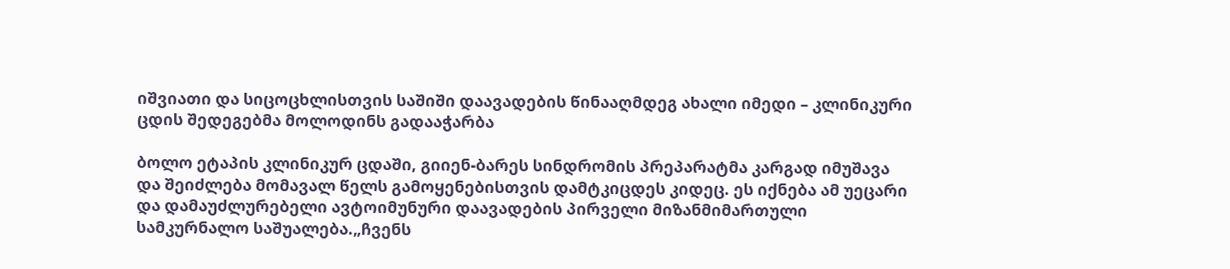იშვიათი და სიცოცხლისთვის საშიში დაავადების წინააღმდეგ ახალი იმედი – კლინიკური ცდის შედეგებმა მოლოდინს გადააჭარბა

ბოლო ეტაპის კლინიკურ ცდაში, გიიენ-ბარეს სინდრომის პრეპარატმა კარგად იმუშავა და შეიძლება მომავალ წელს გამოყენებისთვის დამტკიცდეს კიდეც. ეს იქნება ამ უეცარი და დამაუძლურებელი ავტოიმუნური დაავადების პირველი მიზანმიმართული სამკურნალო საშუალება.„ჩვენს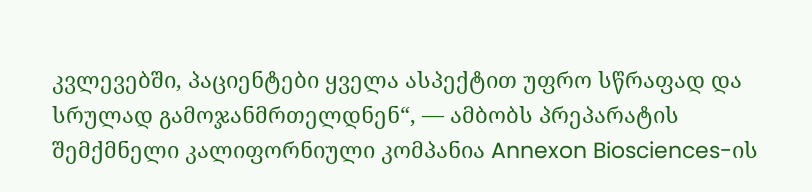კვლევებში, პაციენტები ყველა ასპექტით უფრო სწრაფად და სრულად გამოჯანმრთელდნენ“, — ამბობს პრეპარატის შემქმნელი კალიფორნიული კომპანია Annexon Biosciences-ის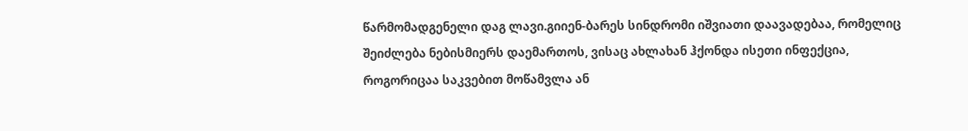წარმომადგენელი დაგ ლავი.გიიენ-ბარეს სინდრომი იშვიათი დაავადებაა, რომელიც შეიძლება ნებისმიერს დაემართოს, ვისაც ახლახან ჰქონდა ისეთი ინფექცია, როგორიცაა საკვებით მოწამვლა ან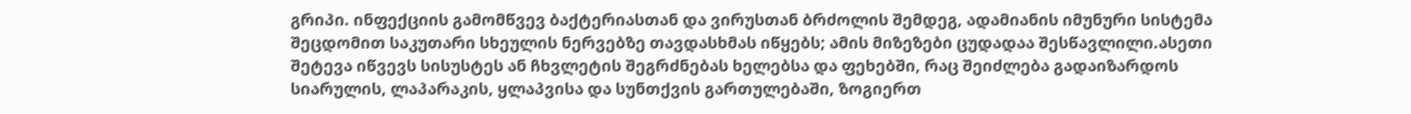გრიპი. ინფექციის გამომწვევ ბაქტერიასთან და ვირუსთან ბრძოლის შემდეგ, ადამიანის იმუნური სისტემა შეცდომით საკუთარი სხეულის ნერვებზე თავდასხმას იწყებს; ამის მიზეზები ცუდადაა შესწავლილი.ასეთი შეტევა იწვევს სისუსტეს ან ჩხვლეტის შეგრძნებას ხელებსა და ფეხებში, რაც შეიძლება გადაიზარდოს სიარულის, ლაპარაკის, ყლაპვისა და სუნთქვის გართულებაში, ზოგიერთ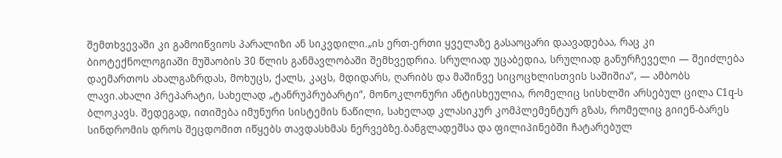შემთხვევაში კი გამოიწვიოს პარალიზი ან სიკვდილი.„ის ერთ-ერთი ყველაზე გასაოცარი დაავადებაა, რაც კი ბიოტექნოლოგიაში მუშაობის 30 წლის განმავლობაში შემხვედრია. სრულიად უცაბედია, სრულიად განურჩეველი — შეიძლება დაემართოს ახალგაზრდას, მოხუცს, ქალს, კაცს, მდიდარს, ღარიბს და მაშინვე სიცოცხლისთვის საშიშია“, — ამბობს ლავი.ახალი პრეპარატი, სახელად „ტანრუპრუბარტი“, მონოკლონური ანტისხეულია, რომელიც სისხლში არსებულ ცილა C1q-ს ბლოკავს. შედეგად, ითიშება იმუნური სისტემის ნაწილი, სახელად კლასიკურ კომპლემენტურ გზას, რომელიც გიიენ-ბარეს სინდრომის დროს შეცდომით იწყებს თავდასხმას ნერვებზე.ბანგლადეშსა და ფილიპინებში ჩატარებულ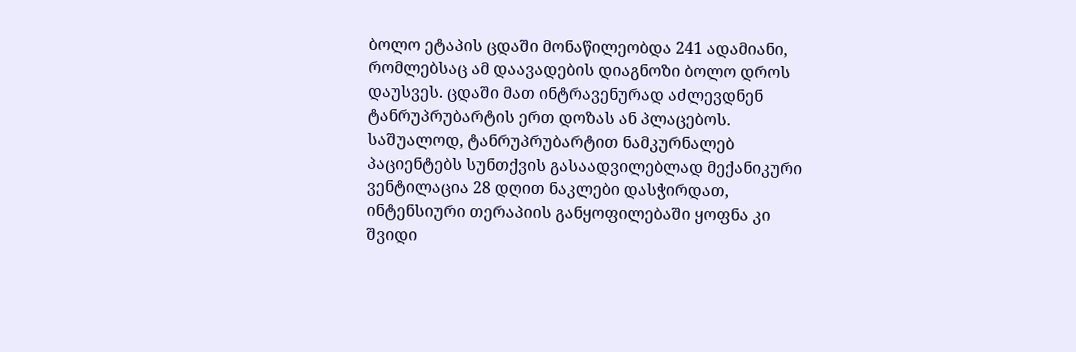ბოლო ეტაპის ცდაში მონაწილეობდა 241 ადამიანი, რომლებსაც ამ დაავადების დიაგნოზი ბოლო დროს დაუსვეს. ცდაში მათ ინტრავენურად აძლევდნენ ტანრუპრუბარტის ერთ დოზას ან პლაცებოს. საშუალოდ, ტანრუპრუბარტით ნამკურნალებ პაციენტებს სუნთქვის გასაადვილებლად მექანიკური ვენტილაცია 28 დღით ნაკლები დასჭირდათ, ინტენსიური თერაპიის განყოფილებაში ყოფნა კი შვიდი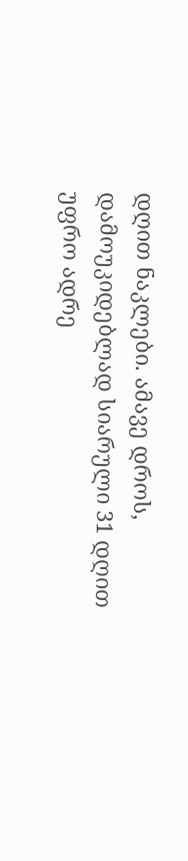დღით ნაკლები. ამავე დროს, დამოუკიდებლად სიარული 31 დღით უფრო ადრე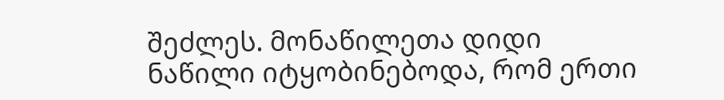შეძლეს. მონაწილეთა დიდი ნაწილი იტყობინებოდა, რომ ერთი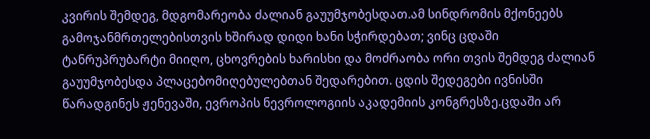კვირის შემდეგ, მდგომარეობა ძალიან გაუუმჯობესდათ.ამ სინდრომის მქონეებს გამოჯანმრთელებისთვის ხშირად დიდი ხანი სჭირდებათ; ვინც ცდაში ტანრუპრუბარტი მიიღო, ცხოვრების ხარისხი და მოძრაობა ორი თვის შემდეგ ძალიან გაუუმჯობესდა პლაცებომიღებულებთან შედარებით. ცდის შედეგები ივნისში წარადგინეს ჟენევაში, ევროპის ნევროლოგიის აკადემიის კონგრესზე.ცდაში არ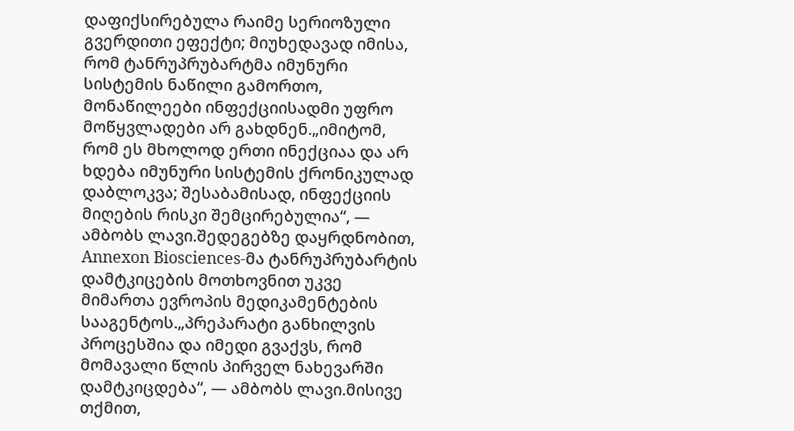დაფიქსირებულა რაიმე სერიოზული გვერდითი ეფექტი; მიუხედავად იმისა, რომ ტანრუპრუბარტმა იმუნური სისტემის ნაწილი გამორთო, მონაწილეები ინფექციისადმი უფრო მოწყვლადები არ გახდნენ.„იმიტომ, რომ ეს მხოლოდ ერთი ინექციაა და არ ხდება იმუნური სისტემის ქრონიკულად დაბლოკვა; შესაბამისად, ინფექციის მიღების რისკი შემცირებულია“, — ამბობს ლავი.შედეგებზე დაყრდნობით, Annexon Biosciences-მა ტანრუპრუბარტის დამტკიცების მოთხოვნით უკვე მიმართა ევროპის მედიკამენტების სააგენტოს.„პრეპარატი განხილვის პროცესშია და იმედი გვაქვს, რომ მომავალი წლის პირველ ნახევარში დამტკიცდება“, — ამბობს ლავი.მისივე თქმით,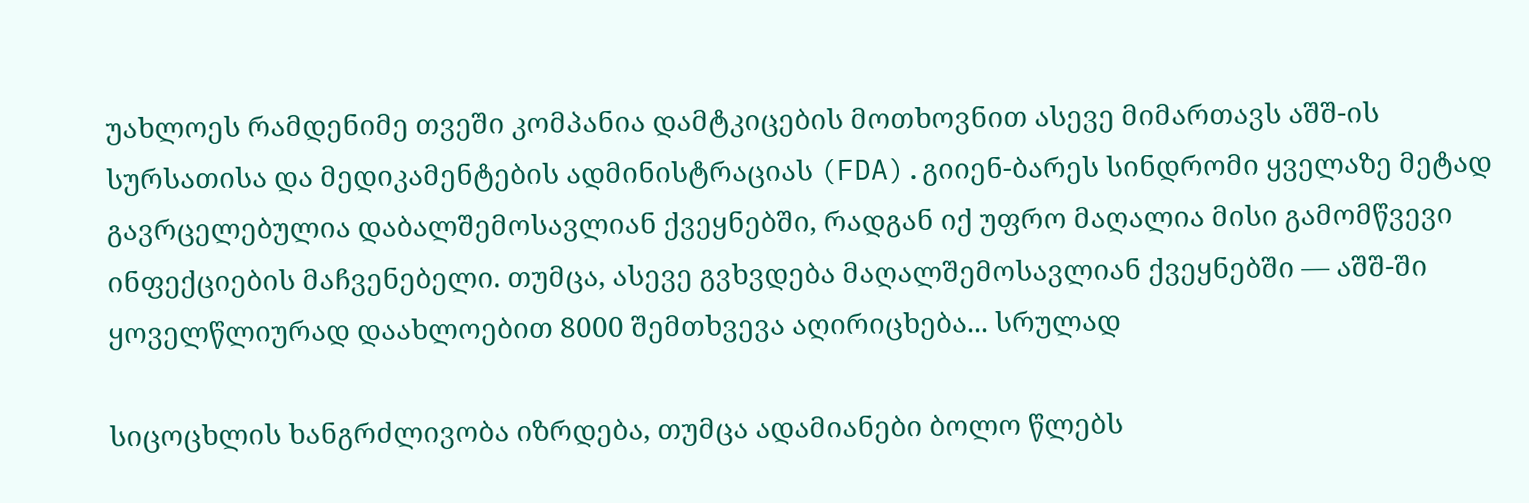უახლოეს რამდენიმე თვეში კომპანია დამტკიცების მოთხოვნით ასევე მიმართავს აშშ-ის სურსათისა და მედიკამენტების ადმინისტრაციას (FDA).გიიენ-ბარეს სინდრომი ყველაზე მეტად გავრცელებულია დაბალშემოსავლიან ქვეყნებში, რადგან იქ უფრო მაღალია მისი გამომწვევი ინფექციების მაჩვენებელი. თუმცა, ასევე გვხვდება მაღალშემოსავლიან ქვეყნებში — აშშ-ში ყოველწლიურად დაახლოებით 8000 შემთხვევა აღირიცხება... სრულად

სიცოცხლის ხანგრძლივობა იზრდება, თუმცა ადამიანები ბოლო წლებს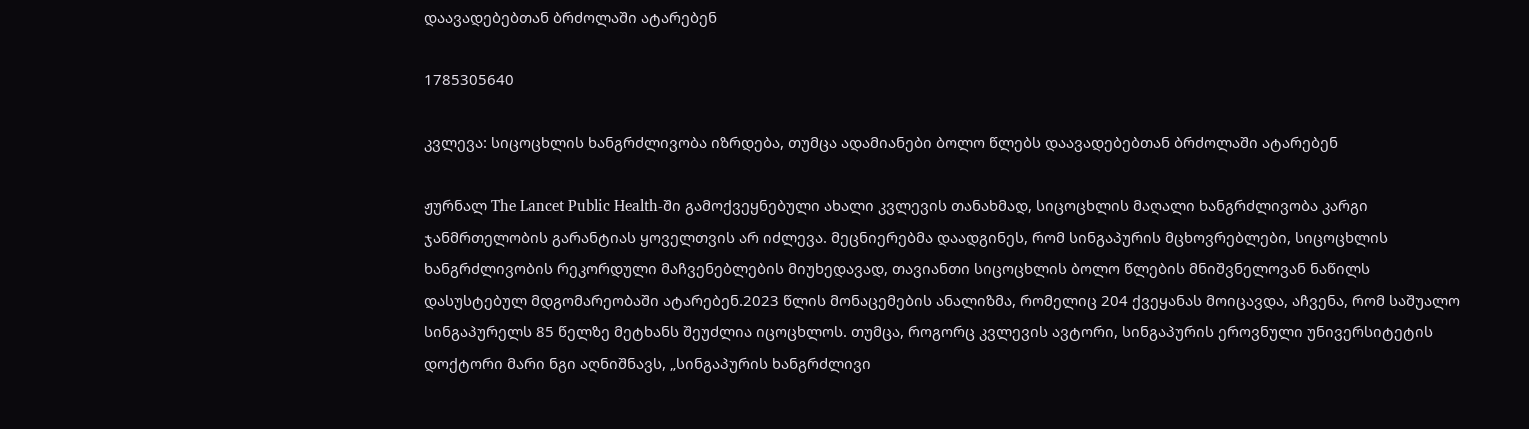დაავადებებთან ბრძოლაში ატარებენ

1785305640

კვლევა: სიცოცხლის ხანგრძლივობა იზრდება, თუმცა ადამიანები ბოლო წლებს დაავადებებთან ბრძოლაში ატარებენ

ჟურნალ The Lancet Public Health-ში გამოქვეყნებული ახალი კვლევის თანახმად, სიცოცხლის მაღალი ხანგრძლივობა კარგი ჯანმრთელობის გარანტიას ყოველთვის არ იძლევა. მეცნიერებმა დაადგინეს, რომ სინგაპურის მცხოვრებლები, სიცოცხლის ხანგრძლივობის რეკორდული მაჩვენებლების მიუხედავად, თავიანთი სიცოცხლის ბოლო წლების მნიშვნელოვან ნაწილს დასუსტებულ მდგომარეობაში ატარებენ.2023 წლის მონაცემების ანალიზმა, რომელიც 204 ქვეყანას მოიცავდა, აჩვენა, რომ საშუალო სინგაპურელს 85 წელზე მეტხანს შეუძლია იცოცხლოს. თუმცა, როგორც კვლევის ავტორი, სინგაპურის ეროვნული უნივერსიტეტის დოქტორი მარი ნგი აღნიშნავს, „სინგაპურის ხანგრძლივი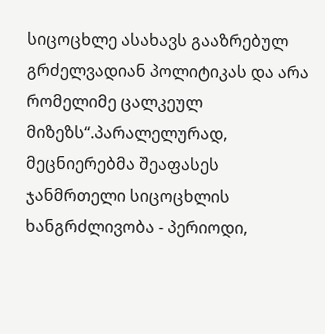სიცოცხლე ასახავს გააზრებულ გრძელვადიან პოლიტიკას და არა რომელიმე ცალკეულ მიზეზს“.პარალელურად, მეცნიერებმა შეაფასეს ჯანმრთელი სიცოცხლის ხანგრძლივობა - პერიოდი,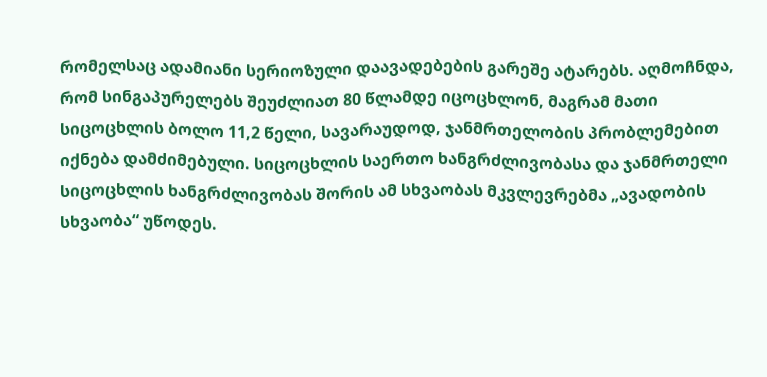რომელსაც ადამიანი სერიოზული დაავადებების გარეშე ატარებს. აღმოჩნდა, რომ სინგაპურელებს შეუძლიათ 80 წლამდე იცოცხლონ, მაგრამ მათი სიცოცხლის ბოლო 11,2 წელი, სავარაუდოდ, ჯანმრთელობის პრობლემებით იქნება დამძიმებული. სიცოცხლის საერთო ხანგრძლივობასა და ჯანმრთელი სიცოცხლის ხანგრძლივობას შორის ამ სხვაობას მკვლევრებმა „ავადობის სხვაობა“ უწოდეს.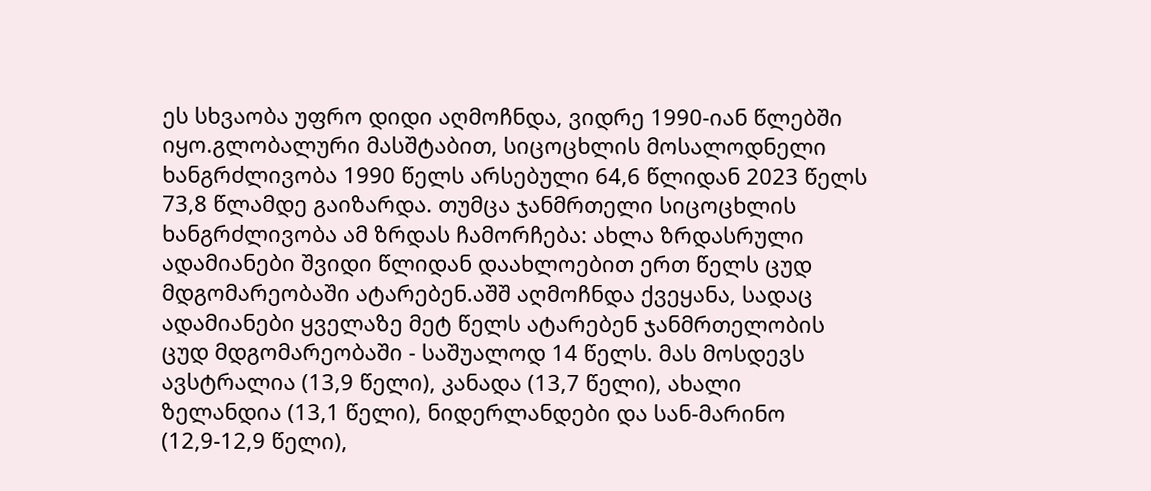ეს სხვაობა უფრო დიდი აღმოჩნდა, ვიდრე 1990-იან წლებში იყო.გლობალური მასშტაბით, სიცოცხლის მოსალოდნელი ხანგრძლივობა 1990 წელს არსებული 64,6 წლიდან 2023 წელს 73,8 წლამდე გაიზარდა. თუმცა ჯანმრთელი სიცოცხლის ხანგრძლივობა ამ ზრდას ჩამორჩება: ახლა ზრდასრული ადამიანები შვიდი წლიდან დაახლოებით ერთ წელს ცუდ მდგომარეობაში ატარებენ.აშშ აღმოჩნდა ქვეყანა, სადაც ადამიანები ყველაზე მეტ წელს ატარებენ ჯანმრთელობის ცუდ მდგომარეობაში - საშუალოდ 14 წელს. მას მოსდევს ავსტრალია (13,9 წელი), კანადა (13,7 წელი), ახალი ზელანდია (13,1 წელი), ნიდერლანდები და სან-მარინო (12,9-12,9 წელი),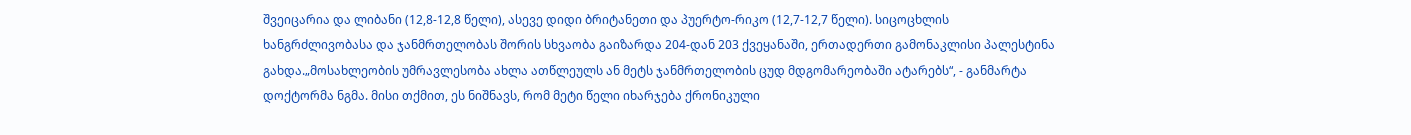შვეიცარია და ლიბანი (12,8-12,8 წელი), ასევე დიდი ბრიტანეთი და პუერტო-რიკო (12,7-12,7 წელი). სიცოცხლის ხანგრძლივობასა და ჯანმრთელობას შორის სხვაობა გაიზარდა 204-დან 203 ქვეყანაში, ერთადერთი გამონაკლისი პალესტინა გახდა.„მოსახლეობის უმრავლესობა ახლა ათწლეულს ან მეტს ჯანმრთელობის ცუდ მდგომარეობაში ატარებს“, - განმარტა დოქტორმა ნგმა. მისი თქმით, ეს ნიშნავს, რომ მეტი წელი იხარჯება ქრონიკული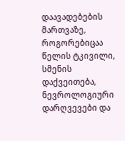დაავადებების მართვაზე, როგორებიცაა წელის ტკივილი, სმენის დაქვეითება, ნევროლოგიური დარღვევები და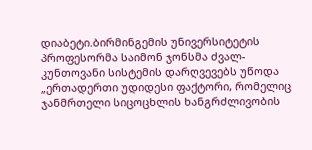დიაბეტი.ბირმინგემის უნივერსიტეტის პროფესორმა საიმონ ჯონსმა ძვალ-კუნთოვანი სისტემის დარღვევებს უწოდა „ერთადერთი უდიდესი ფაქტორი, რომელიც ჯანმრთელი სიცოცხლის ხანგრძლივობის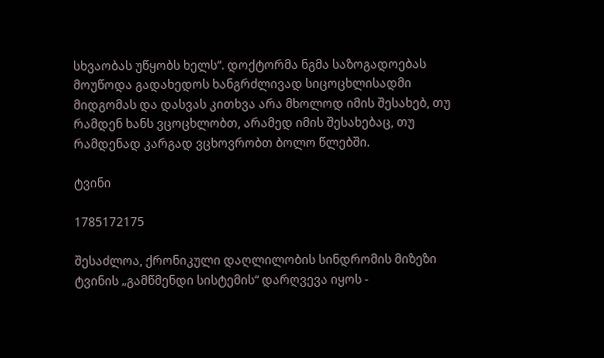სხვაობას უწყობს ხელს“. დოქტორმა ნგმა საზოგადოებას მოუწოდა გადახედოს ხანგრძლივად სიცოცხლისადმი მიდგომას და დასვას კითხვა არა მხოლოდ იმის შესახებ, თუ რამდენ ხანს ვცოცხლობთ, არამედ იმის შესახებაც, თუ რამდენად კარგად ვცხოვრობთ ბოლო წლებში.

ტვინი

1785172175

შესაძლოა, ქრონიკული დაღლილობის სინდრომის მიზეზი ტვინის „გამწმენდი სისტემის“ დარღვევა იყოს -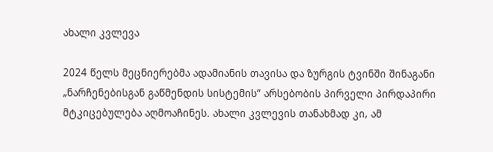ახალი კვლევა

2024 წელს მეცნიერებმა ადამიანის თავისა და ზურგის ტვინში შინაგანი „ნარჩენებისგან გაწმენდის სისტემის“ არსებობის პირველი პირდაპირი მტკიცებულება აღმოაჩინეს. ახალი კვლევის თანახმად კი, ამ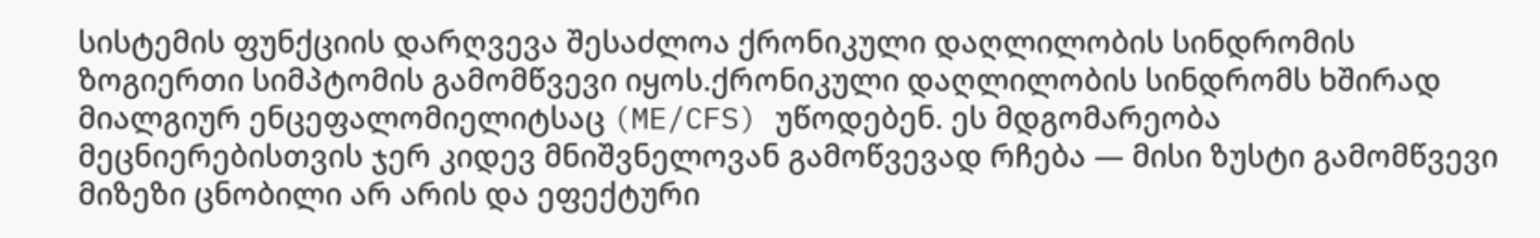სისტემის ფუნქციის დარღვევა შესაძლოა ქრონიკული დაღლილობის სინდრომის ზოგიერთი სიმპტომის გამომწვევი იყოს.ქრონიკული დაღლილობის სინდრომს ხშირად მიალგიურ ენცეფალომიელიტსაც (ME/CFS) უწოდებენ. ეს მდგომარეობა მეცნიერებისთვის ჯერ კიდევ მნიშვნელოვან გამოწვევად რჩება — მისი ზუსტი გამომწვევი მიზეზი ცნობილი არ არის და ეფექტური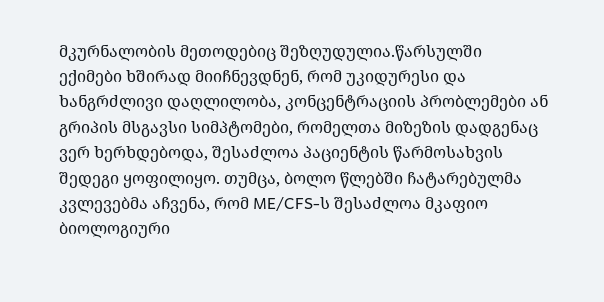მკურნალობის მეთოდებიც შეზღუდულია.წარსულში ექიმები ხშირად მიიჩნევდნენ, რომ უკიდურესი და ხანგრძლივი დაღლილობა, კონცენტრაციის პრობლემები ან გრიპის მსგავსი სიმპტომები, რომელთა მიზეზის დადგენაც ვერ ხერხდებოდა, შესაძლოა პაციენტის წარმოსახვის შედეგი ყოფილიყო. თუმცა, ბოლო წლებში ჩატარებულმა კვლევებმა აჩვენა, რომ ME/CFS-ს შესაძლოა მკაფიო ბიოლოგიური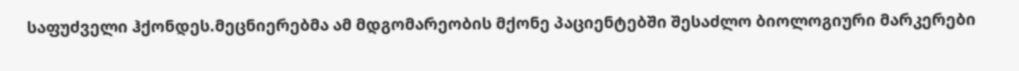საფუძველი ჰქონდეს.მეცნიერებმა ამ მდგომარეობის მქონე პაციენტებში შესაძლო ბიოლოგიური მარკერები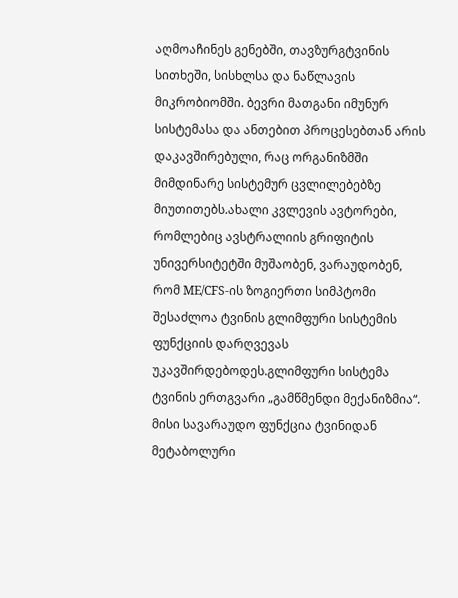აღმოაჩინეს გენებში, თავზურგტვინის სითხეში, სისხლსა და ნაწლავის მიკრობიომში. ბევრი მათგანი იმუნურ სისტემასა და ანთებით პროცესებთან არის დაკავშირებული, რაც ორგანიზმში მიმდინარე სისტემურ ცვლილებებზე მიუთითებს.ახალი კვლევის ავტორები, რომლებიც ავსტრალიის გრიფიტის უნივერსიტეტში მუშაობენ, ვარაუდობენ, რომ ME/CFS-ის ზოგიერთი სიმპტომი შესაძლოა ტვინის გლიმფური სისტემის ფუნქციის დარღვევას უკავშირდებოდეს.გლიმფური სისტემა ტვინის ერთგვარი „გამწმენდი მექანიზმია“. მისი სავარაუდო ფუნქცია ტვინიდან მეტაბოლური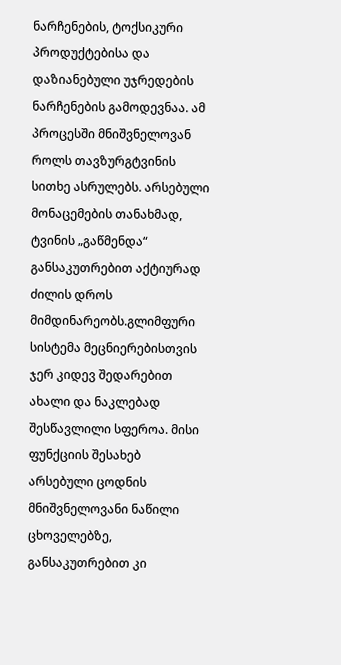ნარჩენების, ტოქსიკური პროდუქტებისა და დაზიანებული უჯრედების ნარჩენების გამოდევნაა. ამ პროცესში მნიშვნელოვან როლს თავზურგტვინის სითხე ასრულებს. არსებული მონაცემების თანახმად, ტვინის „გაწმენდა“ განსაკუთრებით აქტიურად ძილის დროს მიმდინარეობს.გლიმფური სისტემა მეცნიერებისთვის ჯერ კიდევ შედარებით ახალი და ნაკლებად შესწავლილი სფეროა. მისი ფუნქციის შესახებ არსებული ცოდნის მნიშვნელოვანი ნაწილი ცხოველებზე, განსაკუთრებით კი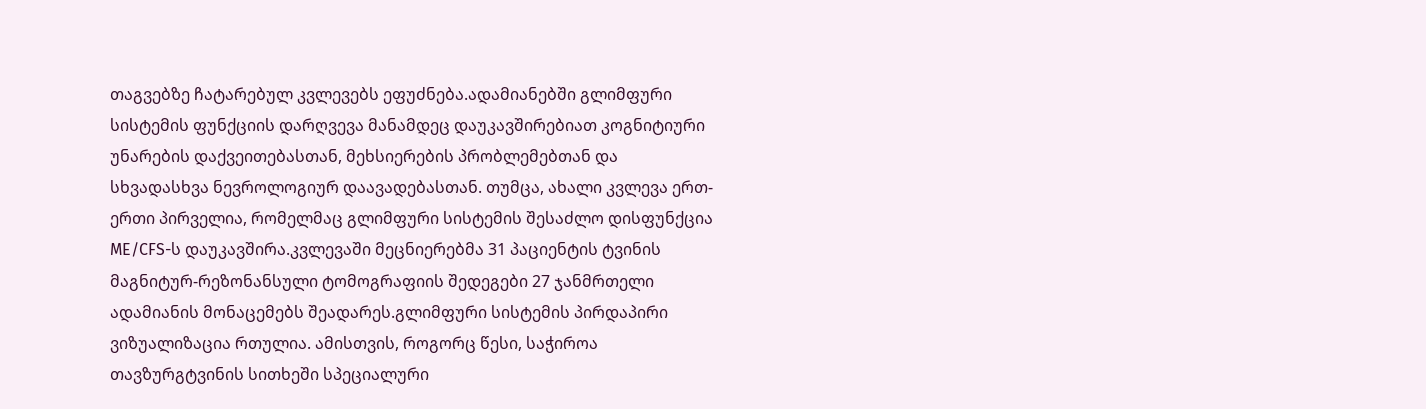თაგვებზე ჩატარებულ კვლევებს ეფუძნება.ადამიანებში გლიმფური სისტემის ფუნქციის დარღვევა მანამდეც დაუკავშირებიათ კოგნიტიური უნარების დაქვეითებასთან, მეხსიერების პრობლემებთან და სხვადასხვა ნევროლოგიურ დაავადებასთან. თუმცა, ახალი კვლევა ერთ-ერთი პირველია, რომელმაც გლიმფური სისტემის შესაძლო დისფუნქცია ME/CFS-ს დაუკავშირა.კვლევაში მეცნიერებმა 31 პაციენტის ტვინის მაგნიტურ-რეზონანსული ტომოგრაფიის შედეგები 27 ჯანმრთელი ადამიანის მონაცემებს შეადარეს.გლიმფური სისტემის პირდაპირი ვიზუალიზაცია რთულია. ამისთვის, როგორც წესი, საჭიროა თავზურგტვინის სითხეში სპეციალური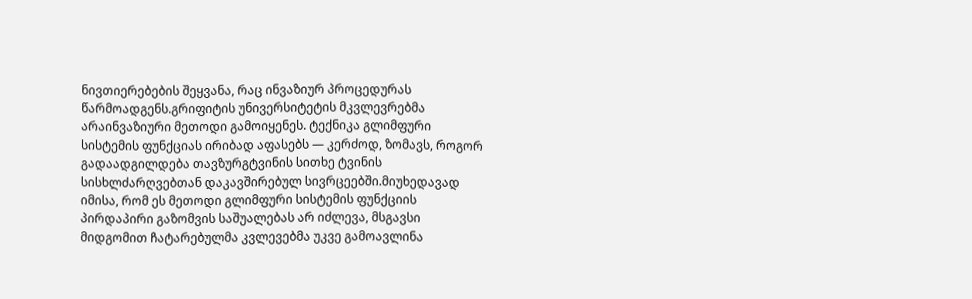ნივთიერებების შეყვანა, რაც ინვაზიურ პროცედურას წარმოადგენს.გრიფიტის უნივერსიტეტის მკვლევრებმა არაინვაზიური მეთოდი გამოიყენეს. ტექნიკა გლიმფური სისტემის ფუნქციას ირიბად აფასებს — კერძოდ, ზომავს, როგორ გადაადგილდება თავზურგტვინის სითხე ტვინის სისხლძარღვებთან დაკავშირებულ სივრცეებში.მიუხედავად იმისა, რომ ეს მეთოდი გლიმფური სისტემის ფუნქციის პირდაპირი გაზომვის საშუალებას არ იძლევა, მსგავსი მიდგომით ჩატარებულმა კვლევებმა უკვე გამოავლინა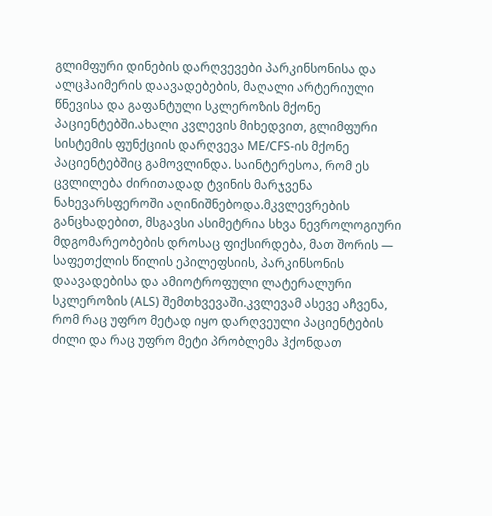გლიმფური დინების დარღვევები პარკინსონისა და ალცჰაიმერის დაავადებების, მაღალი არტერიული წნევისა და გაფანტული სკლეროზის მქონე პაციენტებში.ახალი კვლევის მიხედვით, გლიმფური სისტემის ფუნქციის დარღვევა ME/CFS-ის მქონე პაციენტებშიც გამოვლინდა. საინტერესოა, რომ ეს ცვლილება ძირითადად ტვინის მარჯვენა ნახევარსფეროში აღინიშნებოდა.მკვლევრების განცხადებით, მსგავსი ასიმეტრია სხვა ნევროლოგიური მდგომარეობების დროსაც ფიქსირდება, მათ შორის — საფეთქლის წილის ეპილეფსიის, პარკინსონის დაავადებისა და ამიოტროფული ლატერალური სკლეროზის (ALS) შემთხვევაში.კვლევამ ასევე აჩვენა, რომ რაც უფრო მეტად იყო დარღვეული პაციენტების ძილი და რაც უფრო მეტი პრობლემა ჰქონდათ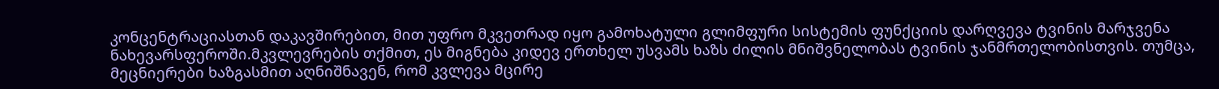კონცენტრაციასთან დაკავშირებით, მით უფრო მკვეთრად იყო გამოხატული გლიმფური სისტემის ფუნქციის დარღვევა ტვინის მარჯვენა ნახევარსფეროში.მკვლევრების თქმით, ეს მიგნება კიდევ ერთხელ უსვამს ხაზს ძილის მნიშვნელობას ტვინის ჯანმრთელობისთვის. თუმცა, მეცნიერები ხაზგასმით აღნიშნავენ, რომ კვლევა მცირე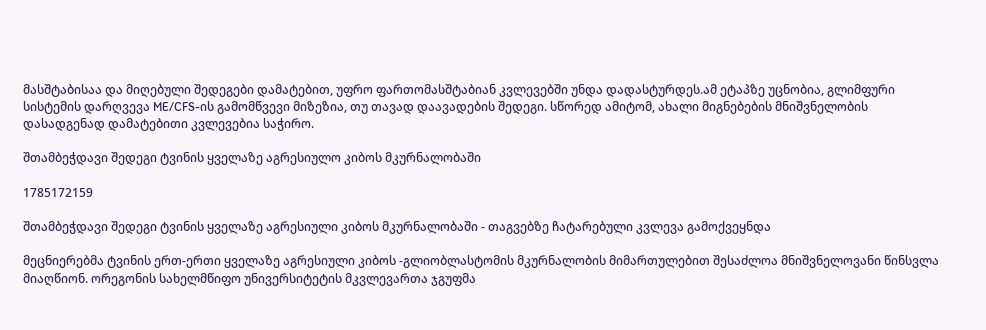მასშტაბისაა და მიღებული შედეგები დამატებით, უფრო ფართომასშტაბიან კვლევებში უნდა დადასტურდეს.ამ ეტაპზე უცნობია, გლიმფური სისტემის დარღვევა ME/CFS-ის გამომწვევი მიზეზია, თუ თავად დაავადების შედეგი. სწორედ ამიტომ, ახალი მიგნებების მნიშვნელობის დასადგენად დამატებითი კვლევებია საჭირო.

შთამბეჭდავი შედეგი ტვინის ყველაზე აგრესიულო კიბოს მკურნალობაში

1785172159

შთამბეჭდავი შედეგი ტვინის ყველაზე აგრესიული კიბოს მკურნალობაში - თაგვებზე ჩატარებული კვლევა გამოქვეყნდა

მეცნიერებმა ტვინის ერთ-ერთი ყველაზე აგრესიული კიბოს -გლიობლასტომის მკურნალობის მიმართულებით შესაძლოა მნიშვნელოვანი წინსვლა მიაღწიონ. ორეგონის სახელმწიფო უნივერსიტეტის მკვლევართა ჯგუფმა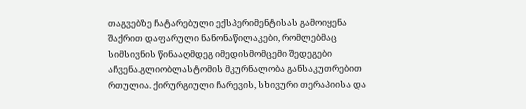თაგვებზე ჩატარებული ექსპერიმენტისას გამოიყენა შაქრით დაფარული ნანონაწილაკები, რომლებმაც სიმსივნის წინააღმდეგ იმედისმომცემი შედეგები აჩვენა.გლიობლასტომის მკურნალობა განსაკუთრებით რთულია. ქირურგიული ჩარევის, სხივური თერაპიისა და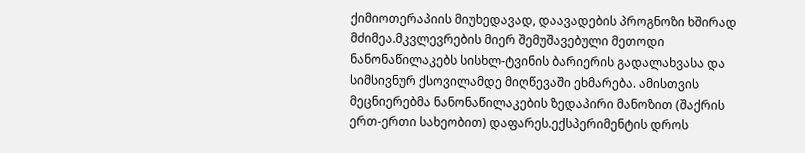ქიმიოთერაპიის მიუხედავად, დაავადების პროგნოზი ხშირად მძიმეა.მკვლევრების მიერ შემუშავებული მეთოდი ნანონაწილაკებს სისხლ-ტვინის ბარიერის გადალახვასა და სიმსივნურ ქსოვილამდე მიღწევაში ეხმარება. ამისთვის მეცნიერებმა ნანონაწილაკების ზედაპირი მანოზით (შაქრის ერთ-ერთი სახეობით) დაფარეს.ექსპერიმენტის დროს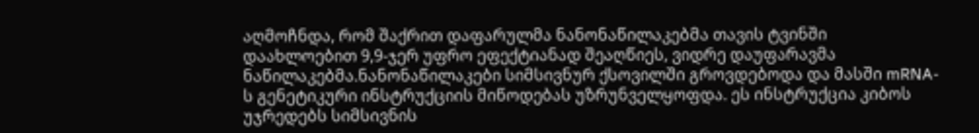აღმოჩნდა, რომ შაქრით დაფარულმა ნანონაწილაკებმა თავის ტვინში დაახლოებით 9,9-ჯერ უფრო ეფექტიანად შეაღწიეს, ვიდრე დაუფარავმა ნაწილაკებმა.ნანონაწილაკები სიმსივნურ ქსოვილში გროვდებოდა და მასში mRNA-ს გენეტიკური ინსტრუქციის მიწოდებას უზრუნველყოფდა. ეს ინსტრუქცია კიბოს უჯრედებს სიმსივნის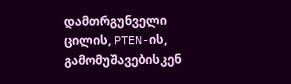დამთრგუნველი ცილის, PTEN-ის, გამომუშავებისკენ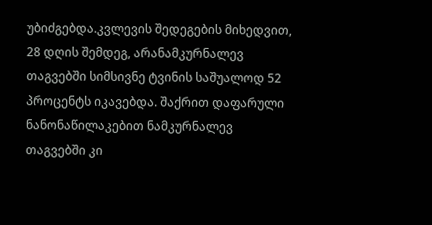უბიძგებდა.კვლევის შედეგების მიხედვით, 28 დღის შემდეგ, არანამკურნალევ თაგვებში სიმსივნე ტვინის საშუალოდ 52 პროცენტს იკავებდა. შაქრით დაფარული ნანონაწილაკებით ნამკურნალევ თაგვებში კი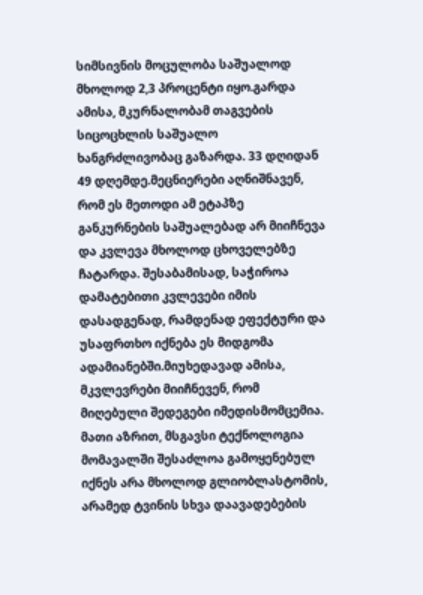სიმსივნის მოცულობა საშუალოდ მხოლოდ 2,3 პროცენტი იყო.გარდა ამისა, მკურნალობამ თაგვების სიცოცხლის საშუალო ხანგრძლივობაც გაზარდა. 33 დღიდან 49 დღემდე.მეცნიერები აღნიშნავენ, რომ ეს მეთოდი ამ ეტაპზე განკურნების საშუალებად არ მიიჩნევა და კვლევა მხოლოდ ცხოველებზე ჩატარდა. შესაბამისად, საჭიროა დამატებითი კვლევები იმის დასადგენად, რამდენად ეფექტური და უსაფრთხო იქნება ეს მიდგომა ადამიანებში.მიუხედავად ამისა, მკვლევრები მიიჩნევენ, რომ მიღებული შედეგები იმედისმომცემია. მათი აზრით, მსგავსი ტექნოლოგია მომავალში შესაძლოა გამოყენებულ იქნეს არა მხოლოდ გლიობლასტომის, არამედ ტვინის სხვა დაავადებების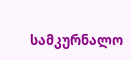სამკურნალო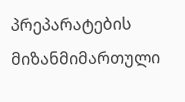პრეპარატების მიზანმიმართული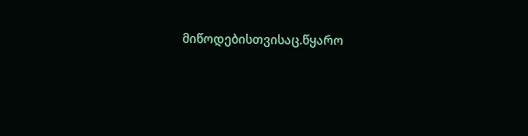მიწოდებისთვისაც.წყარო